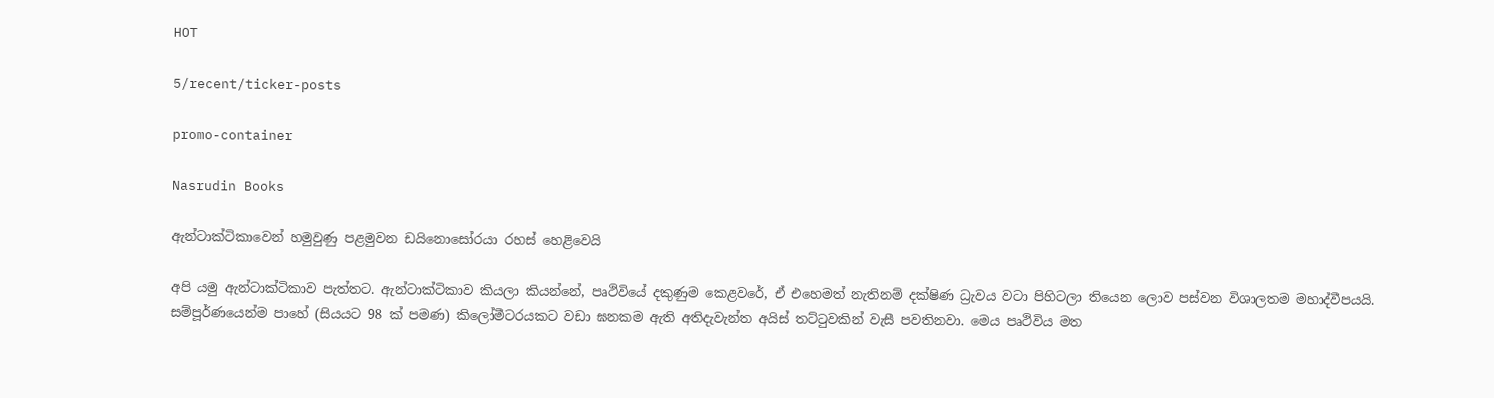HOT

5/recent/ticker-posts

promo-container

Nasrudin Books

ඇන්ටාක්ටිකාවෙන් හමුවුණු පළමුවන ඩයිනොසෝරයා රහස් හෙළිවෙයි

අපි යමු ඇන්ටාක්ටිකාව පැත්තට. ඇන්ටාක්ටිකාව කියලා කියන්නේ, පෘථිවියේ දකුණුම කෙළවරේ, ඒ එහෙමත් නැතිනම් දක්ෂිණ ධ්‍රැවය වටා පිහිටලා තියෙන ලොව පස්වන විශාලතම මහාද්වීපයයි. සම්පූර්ණයෙන්ම පාහේ (සියයට 98 ක් පමණ) කිලෝමීටරයකට වඩා ඝනකම ඇති අතිදැවැන්ත අයිස් තට්ටුවකින් වැසී පවතිනවා. මෙය පෘථිවිය මත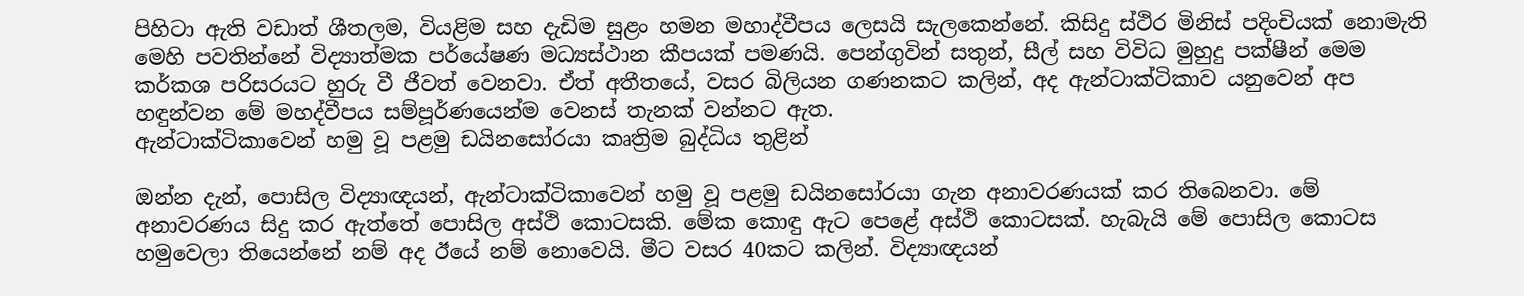පිහිටා ඇති වඩාත් ශීතලම, වියළිම සහ දැඩිම සුළං හමන මහාද්වීපය ලෙසයි සැලකෙන්නේ. කිසිදු ස්ථිර මිනිස් පදිංචියක් නොමැති මෙහි පවතින්නේ විද්‍යාත්මක පර්යේෂණ මධ්‍යස්ථාන කීපයක් පමණයි. පෙන්ගුවින් සතුන්, සීල් සහ විවිධ මුහුදු පක්ෂීන් මෙම කර්කශ පරිසරයට හුරු වී ජීවත් වෙනවා. ඒත් අතීතයේ, වසර බිලියන ගණනකට කලින්, අද ඇන්ටාක්ටිකාව යනුවෙන් අප හඳුන්වන මේ මහද්වීපය සම්පූර්ණයෙන්ම වෙනස් තැනක් වන්නට ඇත.
ඇන්ටාක්ටිකාවෙන් හමු වූ පළමු ඩයිනසෝරයා කෘත්‍රිම බුද්ධිය තුළින්

ඔන්න දැන්, පොසිල විද්‍යාඥයන්, ඇන්ටාක්ටිකාවෙන් හමු වූ පළමු ඩයිනසෝරයා ගැන අනාවරණයක් කර තිබෙනවා. මේ අනාවරණය සිදු කර ඇත්තේ පොසිල අස්ථි කොටසකි. මේක කොඳු ඇට පෙළේ අස්ථි කොටසක්. හැබැයි මේ පොසිල කොටස හමුවෙලා තියෙන්නේ නම් අද ඊයේ නම් නොවෙයි. මීට වසර 40කට කලින්. විද්‍යාඥයන්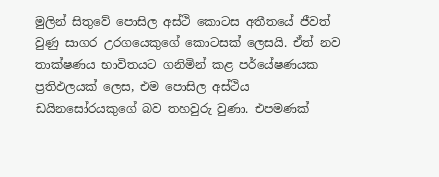මුලින් සිතුවේ පොසිල අස්ථි කොටස අතීතයේ ජීවත් වුණු සාගර උරගයෙකුගේ කොටසක් ලෙසයි. ඒත් නව තාක්ෂණය භාවිතයට ගනිමින් කළ පර්යේෂණයක ප්‍රතිඵලයක් ලෙස, එම පොසිල අස්ථිය ඩයිනසෝරයකුගේ බව තහවුරු වුණා. එපමණක්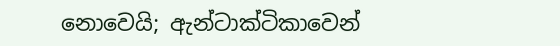නොවෙයි; ඇන්ටාක්ටිකාවෙන්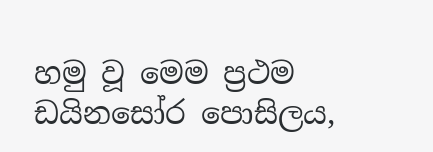හමු වූ මෙම ප්‍රථම ඩයිනසෝර පොසිලය,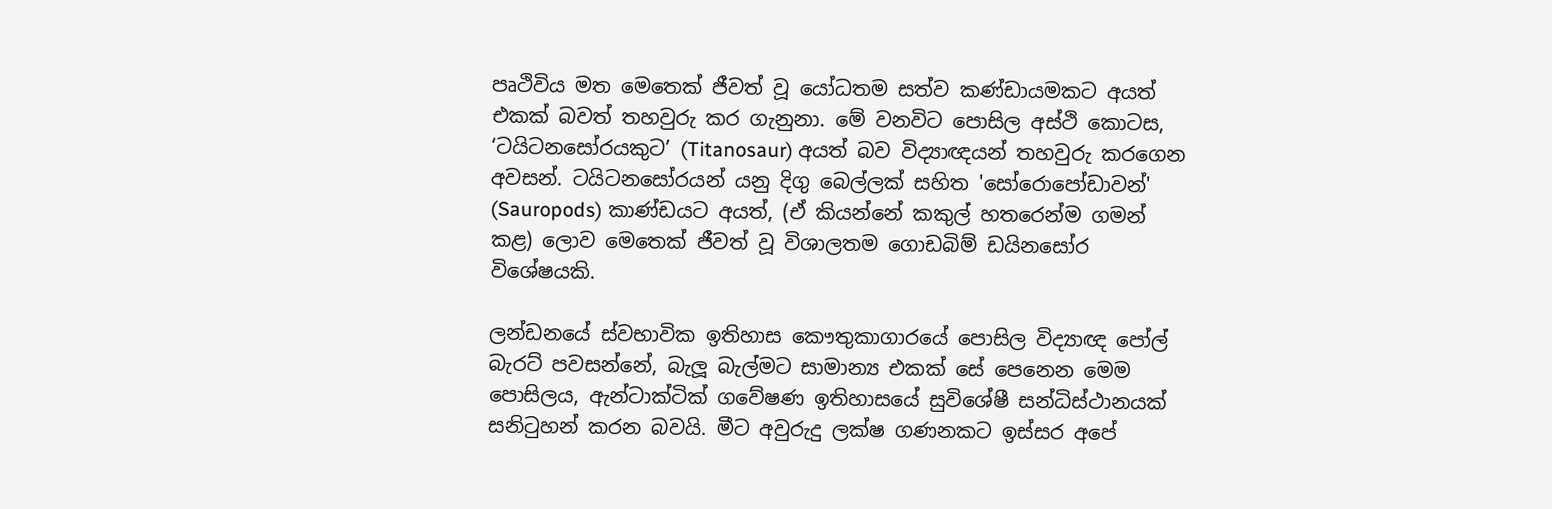පෘථිවිය මත මෙතෙක් ජීවත් වූ යෝධතම සත්ව කණ්ඩායමකට අයත් එකක් බවත් තහවුරු කර ගැනුනා. මේ වනවිට පොසිල අස්ථි කොටස, ‘ටයිටනසෝරයකුට’ (Titanosaur) අයත් බව විද්‍යාඥයන් තහවුරු කරගෙන අවසන්. ටයිටනසෝරයන් යනු දිගු බෙල්ලක් සහිත 'සෝරොපෝඩාවන්' (Sauropods) කාණ්ඩයට අයත්, (ඒ කියන්නේ කකුල් හතරෙන්ම ගමන් කළ) ලොව මෙතෙක් ජීවත් වූ විශාලතම ගොඩබිම් ඩයිනසෝර විශේෂයකි.

ලන්ඩනයේ ස්වභාවික ඉතිහාස කෞතුකාගාරයේ පොසිල විද්‍යාඥ පෝල් බැරට් පවසන්නේ, බැලූ බැල්මට සාමාන්‍ය එකක් සේ පෙනෙන මෙම පොසිලය, ඇන්ටාක්ටික් ගවේෂණ ඉතිහාසයේ සුවිශේෂී සන්ධිස්ථානයක් සනිටුහන් කරන බවයි. මීට අවුරුදු ලක්ෂ ගණනකට ඉස්සර අපේ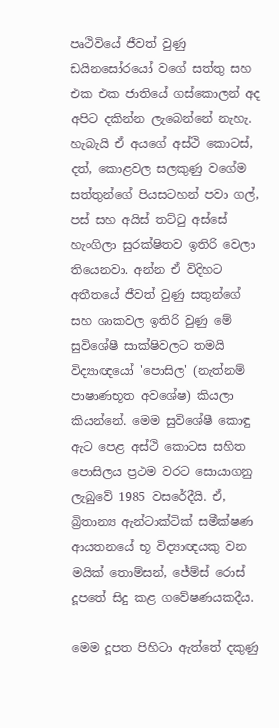පෘථිවියේ ජීවත් වුණු ඩයිනසෝරයෝ වගේ සත්තු සහ එක එක ජාතියේ ගස්කොලන් අද අපිට දකින්න ලැබෙන්නේ නැහැ. හැබැයි ඒ අයගේ අස්ථි කොටස්, දත්, කොළවල සලකුණු වගේම සත්තුන්ගේ පියසටහන් පවා ගල්, පස් සහ අයිස් තට්ටු අස්සේ හැංගිලා සුරක්ෂිතව ඉතිරි වෙලා තියෙනවා. අන්න ඒ විදිහට අතීතයේ ජීවත් වුණු සතුන්ගේ සහ ශාකවල ඉතිරි වුණු මේ සුවිශේෂී සාක්ෂිවලට තමයි විද්‍යාඥයෝ 'පොසිල' (නැත්නම් පාෂාණභූත අවශේෂ) කියලා කියන්නේ. මෙම සුවිශේෂී කොඳු ඇට පෙළ අස්ථි කොටස සහිත පොසිලය ප්‍රථම වරට සොයාගනු ලැබුවේ 1985 වසරේදීයි. ඒ, බ්‍රිතාන්‍ය ඇන්ටාක්ටික් සමීක්ෂණ ආයතනයේ භූ විද්‍යාඥයකු වන මයික් තොම්සන්, ජේම්ස් රොස් දූපතේ සිදු කළ ගවේෂණයකදීය.

මෙම දූපත පිහිටා ඇත්තේ දකුණු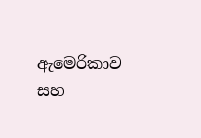ඇමෙරිකාව සහ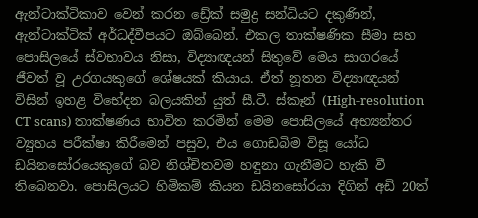ඇන්ටාක්ටිකාව වෙන් කරන ඩ්‍රේක් සමුද්‍ර සන්ධියට දකුණින්, ඇන්ටාක්ටික් අර්ධද්වීපයට ඔබ්බෙන්. එකල තාක්ෂණික සීමා සහ පොසිලයේ ස්වභාවය නිසා, විද්‍යාඥයන් සිතුවේ මෙය සාගරයේ ජීවත් වූ උරගයකුගේ ශේෂයක් කියාය. ඒත් නූතන විද්‍යාඥයන් විසින් ඉහළ විභේදන බලයකින් යුත් සී.ටී. ස්කෑන් (High-resolution CT scans) තාක්ෂණය භාවිත කරමින් මෙම පොසිලයේ අභ්‍යන්තර ව්‍යුහය පරීක්ෂා කිරීමෙන් පසුව, එය ගොඩබිම විසූ යෝධ ඩයිනසෝරයෙකුගේ බව නිශ්චිතවම හඳුනා ගැනීමට හැකි වී තිබෙනවා. පොසිලයට හිමිකම් කියන ඩයිනසෝරයා දිගින් අඩි 20ත්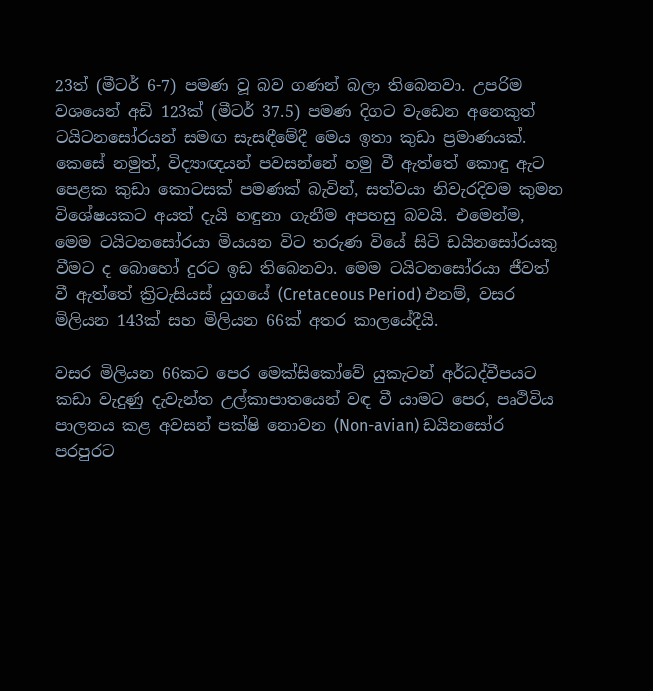23ත් (මීටර් 6-7) පමණ වූ බව ගණන් බලා තිබෙනවා. උපරිම වශයෙන් අඩි 123ක් (මීටර් 37.5) පමණ දිගට වැඩෙන අනෙකුත් ටයිටනසෝරයන් සමඟ සැසඳීමේදී මෙය ඉතා කුඩා ප්‍රමාණයක්. කෙසේ නමුත්, විද්‍යාඥයන් පවසන්නේ හමු වී ඇත්තේ කොඳු ඇට පෙළක කුඩා කොටසක් පමණක් බැවින්, සත්වයා නිවැරදිවම කුමන විශේෂයකට අයත් දැයි හඳුනා ගැනීම අපහසු බවයි. එමෙන්ම, මෙම ටයිටනසෝරයා මියයන විට තරුණ වියේ සිටි ඩයිනසෝරයකු වීමට ද බොහෝ දුරට ඉඩ තිබෙනවා. මෙම ටයිටනසෝරයා ජීවත් වී ඇත්තේ ක්‍රිටැසියස් යුගයේ (Cretaceous Period) එනම්, වසර මිලියන 143ක් සහ මිලියන 66ක් අතර කාලයේදීයි.

වසර මිලියන 66කට පෙර මෙක්සිකෝවේ යුකැටන් අර්ධද්වීපයට කඩා වැදුණු දැවැන්ත උල්කාපාතයෙන් වඳ වී යාමට පෙර, පෘථිවිය පාලනය කළ අවසන් පක්ෂි නොවන (Non-avian) ඩයිනසෝර පරපුරට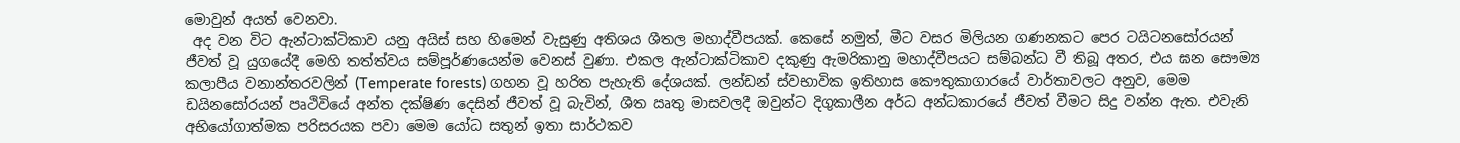මොවුන් අයත් වෙනවා.
 අද වන විට ඇන්ටාක්ටිකාව යනු අයිස් සහ හිමෙන් වැසුණු අතිශය ශීතල මහාද්වීපයක්. කෙසේ නමුත්, මීට වසර මිලියන ගණනකට පෙර ටයිටනසෝරයන් ජීවත් වූ යුගයේදී මෙහි තත්ත්වය සම්පූර්ණයෙන්ම වෙනස් වුණා. එකල ඇන්ටාක්ටිකාව දකුණු ඇමරිකානු මහාද්වීපයට සම්බන්ධ වී තිබූ අතර, එය ඝන සෞම්‍ය කලාපීය වනාන්තරවලින් (Temperate forests) ගහන වූ හරිත පැහැති දේශයක්. ලන්ඩන් ස්වභාවික ඉතිහාස කෞතුකාගාරයේ වාර්තාවලට අනුව, මෙම ඩයිනසෝරයන් පෘථිවියේ අන්ත දක්ෂිණ දෙසින් ජීවත් වූ බැවින්, ශීත ඍතු මාසවලදී ඔවුන්ට දිගුකාලීන අර්ධ අන්ධකාරයේ ජීවත් වීමට සිදු වන්න ඇත. එවැනි අභියෝගාත්මක පරිසරයක පවා මෙම යෝධ සතුන් ඉතා සාර්ථකව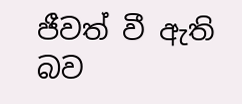ජීවත් වී ඇති බව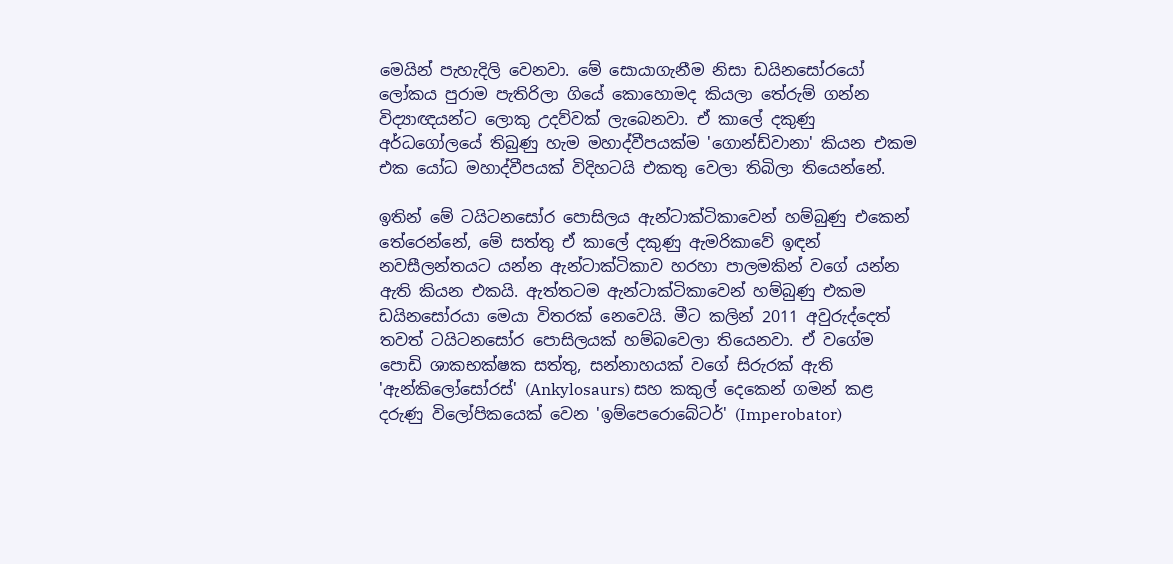මෙයින් පැහැදිලි වෙනවා. මේ සොයාගැනීම නිසා ඩයිනසෝරයෝ ලෝකය පුරාම පැතිරිලා ගියේ කොහොමද කියලා තේරුම් ගන්න විද්‍යාඥයන්ට ලොකු උදව්වක් ලැබෙනවා. ඒ කාලේ දකුණු අර්ධගෝලයේ තිබුණු හැම මහාද්වීපයක්ම 'ගොන්ඩ්වානා' කියන එකම එක යෝධ මහාද්වීපයක් විදිහටයි එකතු වෙලා තිබිලා තියෙන්නේ.

ඉතින් මේ ටයිටනසෝර පොසිලය ඇන්ටාක්ටිකාවෙන් හම්බුණු එකෙන් තේරෙන්නේ, මේ සත්තු ඒ කාලේ දකුණු ඇමරිකාවේ ඉඳන් නවසීලන්තයට යන්න ඇන්ටාක්ටිකාව හරහා පාලමකින් වගේ යන්න ඇති කියන එකයි. ඇත්තටම ඇන්ටාක්ටිකාවෙන් හම්බුණු එකම ඩයිනසෝරයා මෙයා විතරක් නෙවෙයි. මීට කලින් 2011 අවුරුද්දෙත් තවත් ටයිටනසෝර පොසිලයක් හම්බවෙලා තියෙනවා. ඒ වගේම පොඩි ශාකභක්ෂක සත්තු, සන්නාහයක් වගේ සිරුරක් ඇති 'ඇන්කිලෝසෝරස්' (Ankylosaurs) සහ කකුල් දෙකෙන් ගමන් කළ දරුණු විලෝපිකයෙක් වෙන 'ඉම්පෙරොබේටර්' (Imperobator)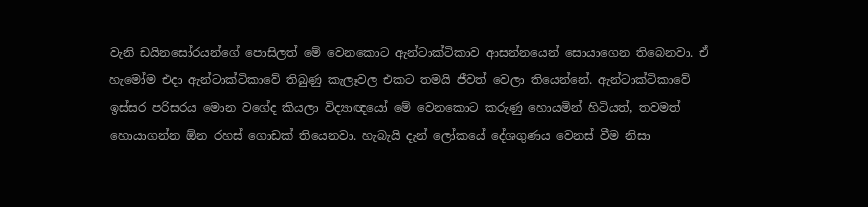වැනි ඩයිනසෝරයන්ගේ පොසිලත් මේ වෙනකොට ඇන්ටාක්ටිකාව ආසන්නයෙන් සොයාගෙන තිබෙනවා. ඒ හැමෝම එදා ඇන්ටාක්ටිකාවේ තිබුණු කැලෑවල එකට තමයි ජීවත් වෙලා තියෙන්නේ. ඇන්ටාක්ටිකාවේ ඉස්සර පරිසරය මොන වගේද කියලා විද්‍යාඥයෝ මේ වෙනකොට කරුණු හොයමින් හිටියත්, තවමත් හොයාගන්න ඕන රහස් ගොඩක් තියෙනවා. හැබැයි දැන් ලෝකයේ දේශගුණය වෙනස් වීම නිසා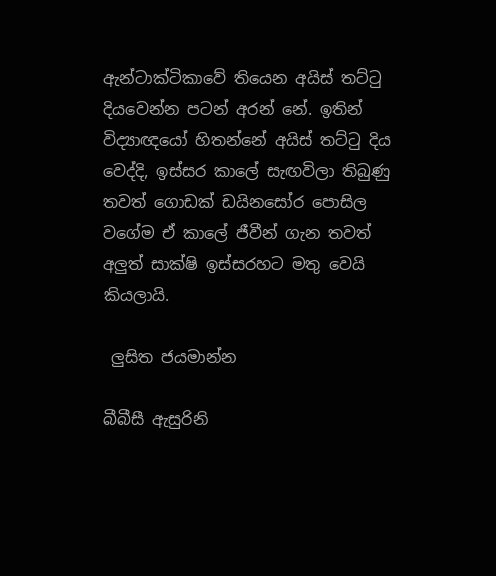ඇන්ටාක්ටිකාවේ තියෙන අයිස් තට්ටු දියවෙන්න පටන් අරන් නේ. ඉතින් විද්‍යාඥයෝ හිතන්නේ අයිස් තට්ටු දිය වෙද්දි, ඉස්සර කාලේ සැඟවිලා තිබුණු තවත් ගොඩක් ඩයිනසෝර පොසිල වගේම ඒ කාලේ ජීවීන් ගැන තවත් අලුත් සාක්ෂි ඉස්සරහට මතු වෙයි කියලායි.

 ලුසිත ජයමාන්න

බීබීසී ඇසුරිනි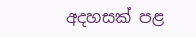අදහසක් පළ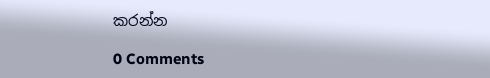කරන්න

0 Comments